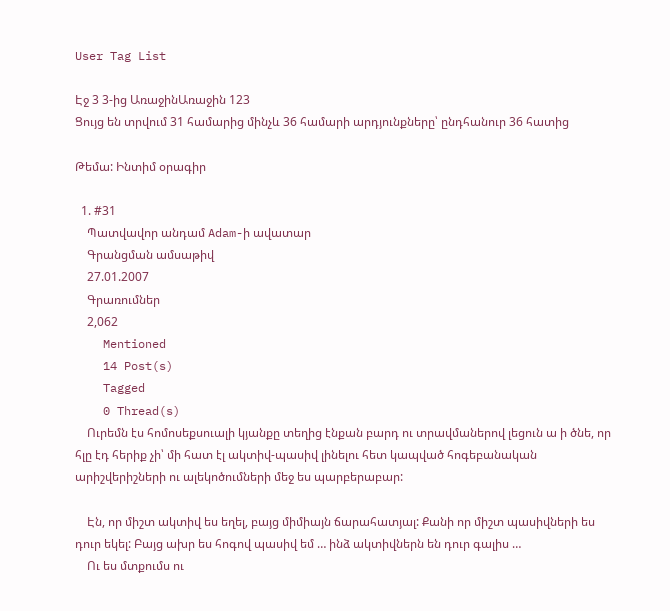User Tag List

Էջ 3 3-ից ԱռաջինԱռաջին 123
Ցույց են տրվում 31 համարից մինչև 36 համարի արդյունքները՝ ընդհանուր 36 հատից

Թեմա: Ինտիմ օրագիր

  1. #31
    Պատվավոր անդամ Adam-ի ավատար
    Գրանցման ամսաթիվ
    27.01.2007
    Գրառումներ
    2,062
    Mentioned
    14 Post(s)
    Tagged
    0 Thread(s)
    Ուրեմն էս հոմոսեքսուալի կյանքը տեղից էնքան բարդ ու տրավմաներով լեցուն ա ի ծնե, որ հլը էդ հերիք չի՝ մի հատ էլ ակտիվ-պասիվ լինելու հետ կապված հոգեբանական արիշվերիշների ու ալեկոծումների մեջ ես պարբերաբար:

    Էն, որ միշտ ակտիվ ես եղել, բայց միմիայն ճարահատյալ: Քանի որ միշտ պասիվների ես դուր եկել: Բայց ախր ես հոգով պասիվ եմ … ինձ ակտիվներն են դուր գալիս …
    Ու ես մտքումս ու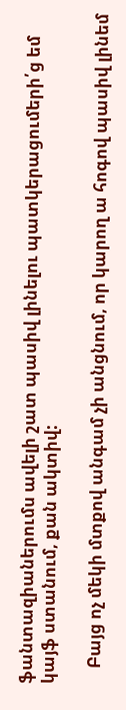ֆանտազիաներումս ավելի շատ պասիվ լինելու պատկերացումերի՛ց եմ կայֆ ստանում, քան ակտիվ:

    Բայց ոչ մեկի մտքով անգամ չի անցնում, որ կարող ա հոգով պասիվ լինեմ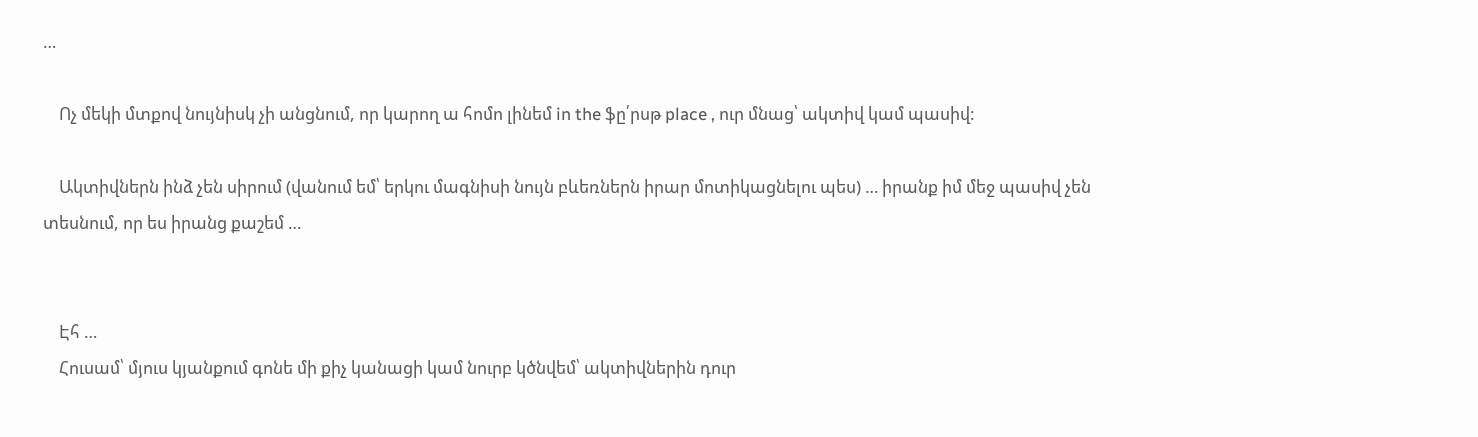…

    Ոչ մեկի մտքով նույնիսկ չի անցնում, որ կարող ա հոմո լինեմ in the ֆը՛րսթ place , ուր մնաց՝ ակտիվ կամ պասիվ:

    Ակտիվներն ինձ չեն սիրում (վանում եմ՝ երկու մագնիսի նույն բևեռներն իրար մոտիկացնելու պես) … իրանք իմ մեջ պասիվ չեն տեսնում, որ ես իրանց քաշեմ …


    Էհ …
    Հուսամ՝ մյուս կյանքում գոնե մի քիչ կանացի կամ նուրբ կծնվեմ՝ ակտիվներին դուր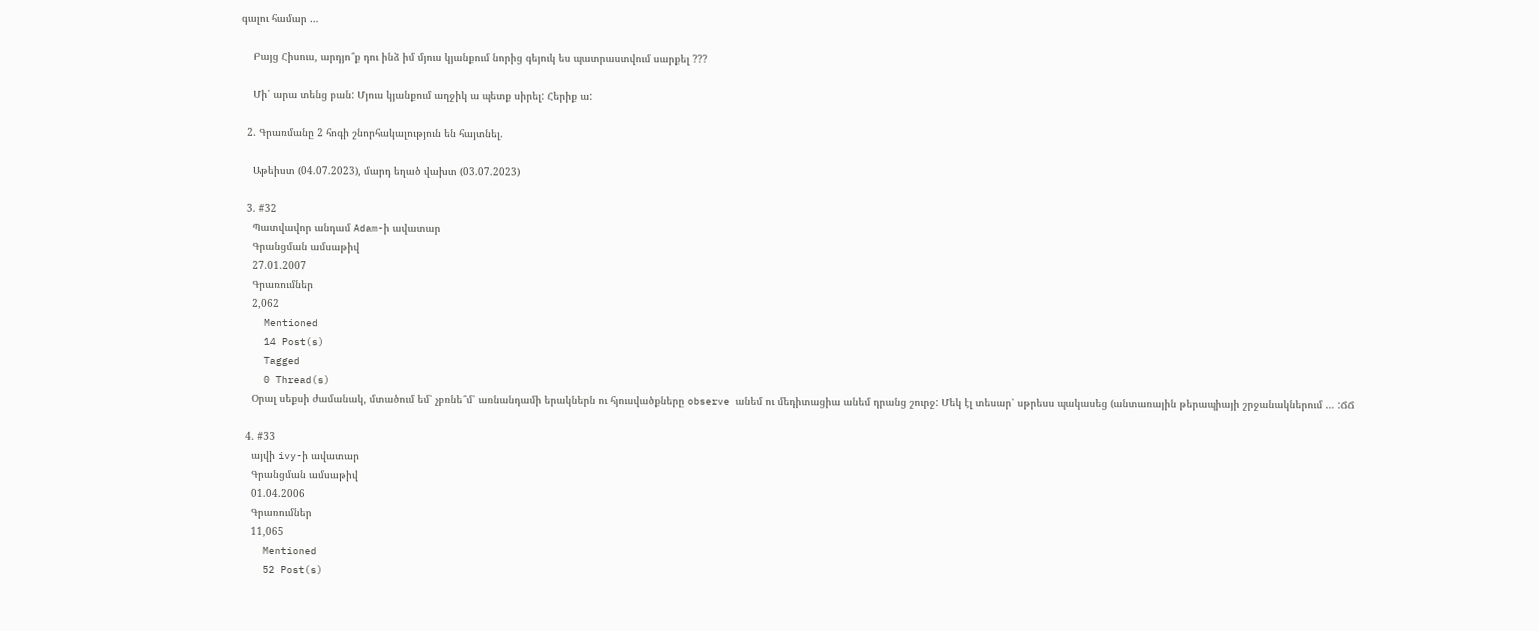գալու համար …

    Բայց Հիսուս, արդյո՞ք դու ինձ իմ մյուս կյանքում նորից գեյուկ ես պատրաստվում սարքել ???

    Մի՛ արա տենց բան: Մյուս կյանքում աղջիկ ա պետք սիրել: Հերիք ա:

  2. Գրառմանը 2 հոգի շնորհակալություն են հայտնել.

    Աթեիստ (04.07.2023), մարդ եղած վախտ (03.07.2023)

  3. #32
    Պատվավոր անդամ Adam-ի ավատար
    Գրանցման ամսաթիվ
    27.01.2007
    Գրառումներ
    2,062
    Mentioned
    14 Post(s)
    Tagged
    0 Thread(s)
    Օրալ սեքսի ժամանակ, մտածում եմ՝ չբռնե՞մ՝ առնանդամի երակներն ու հյուսվածքները observe անեմ ու մեդիտացիա անեմ դրանց շուրջ: Մեկ էլ տեսար՝ սթրեսս պակասեց (անտառային թերապիայի շրջանակներում … :ՃՃ

  4. #33
    այվի ivy-ի ավատար
    Գրանցման ամսաթիվ
    01.04.2006
    Գրառումներ
    11,065
    Mentioned
    52 Post(s)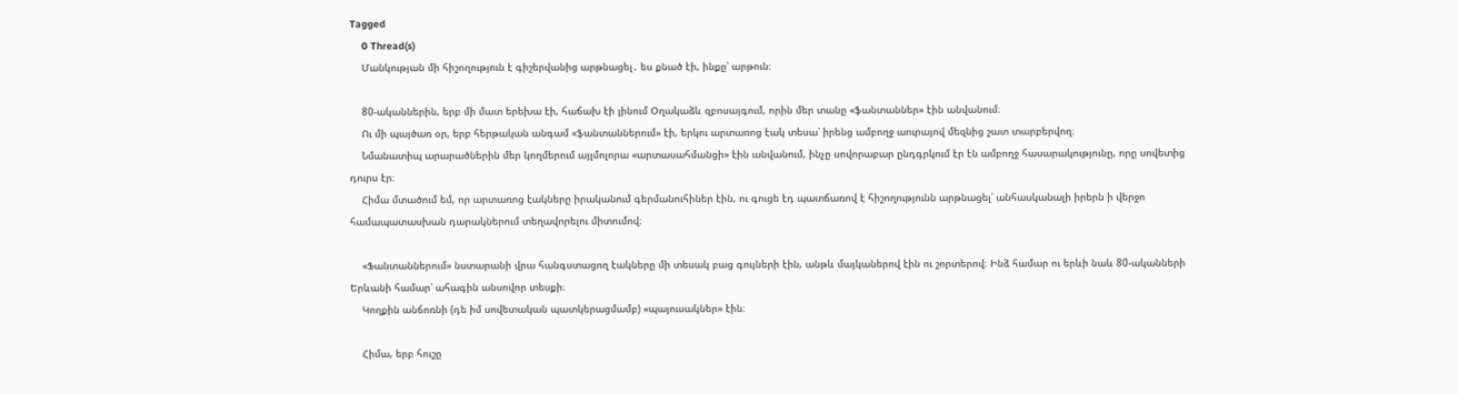Tagged
    0 Thread(s)
    Մանկության մի հիշողություն է գիշերվանից արթնացել․ ես քնած էի, ինքը՝ արթուն։

    80-ականներին, երբ մի մատ երեխա էի, հաճախ էի լինում Օղակաձև զբոսայգում, որին մեր տանը «ֆանտաններ» էին անվանում։
    Ու մի պայծառ օր, երբ հերթական անգամ «ֆանտաններում» էի, երկու արտառոց էակ տեսա՝ իրենց ամբողջ աուրայով մեզնից շատ տարբերվող։
    Նմանատիպ արարածներին մեր կողմերում այլմոլորա «արտասահմանցի» էին անվանում, ինչը սովորաբար ընդգրկում էր էն ամբողջ հասարակությունը, որը սովետից դուրս էր։
    Հիմա մտածում եմ, որ արտառոց էակները իրականում գերմանուհիներ էին, ու գուցե էդ պատճառով է հիշողությունն արթնացել՝ անհասկանալի իրերն ի վերջո համապատասխան դարակներում տեղավորելու միտումով։

    «Ֆանտաններում» նստարանի վրա հանգստացող էակները մի տեսակ բաց գույների էին, անթև մայկաներով էին ու շորտերով։ Ինձ համար ու երևի նաև 80-ականների Երևանի համար՝ ահագին անսովոր տեսքի։
    Կողքին անճոռնի (դե իմ սովետական պատկերացմամբ) «պայուսակներ» էին։

    Հիմա, երբ հուշը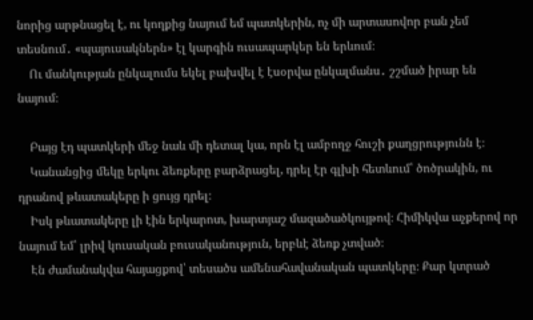նորից արթնացել է, ու կողքից նայում եմ պատկերին, ոչ մի արտասովոր բան չեմ տեսնում․ «պայուսակներն» էլ կարգին ուսապարկեր են երևում։
    Ու մանկության ընկալումս եկել բախվել է էսօրվա ընկալմանս․ շշմած իրար են նայում։

    Բայց էդ պատկերի մեջ նաև մի դետալ կա, որն էլ ամբողջ հուշի քաղցրությունն է։
    Կանանցից մեկը երկու ձեռքերը բարձրացել, դրել էր գլխի հետևում՝ ծոծրակին, ու դրանով թևատակերը ի ցույց դրել։
    Իսկ թևատակերը լի էին երկարոտ, խարտյաշ մազածածկույթով։ Հիմիկվա աչքերով որ նայում եմ՝ լրիվ կուսական բուսականություն, երբևէ ձեռք չտված։
    Էն ժամանակվա հայացքով՝ տեսածս ամենահավանական պատկերը։ Քար կտրած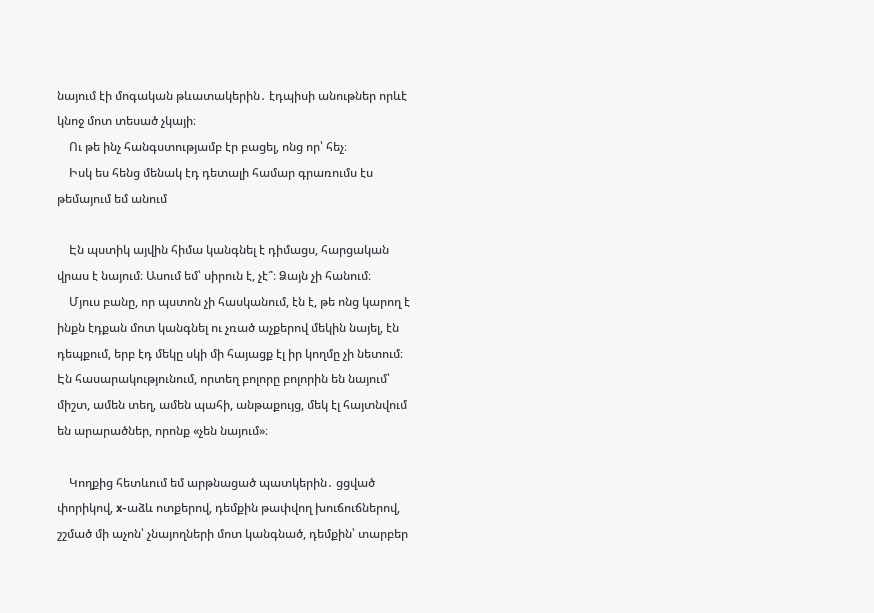նայում էի մոգական թևատակերին․ էդպիսի անութներ որևէ կնոջ մոտ տեսած չկայի։
    Ու թե ինչ հանգստությամբ էր բացել, ոնց որ՝ հեչ։
    Իսկ ես հենց մենակ էդ դետալի համար գրառումս էս թեմայում եմ անում

    Էն պստիկ այվին հիմա կանգնել է դիմացս, հարցական վրաս է նայում։ Ասում եմ՝ սիրուն է, չէ՞։ Ձայն չի հանում։
    Մյուս բանը, որ պստոն չի հասկանում, էն է, թե ոնց կարող է ինքն էդքան մոտ կանգնել ու չռած աչքերով մեկին նայել, էն դեպքում, երբ էդ մեկը սկի մի հայացք էլ իր կողմը չի նետում։ Էն հասարակությունում, որտեղ բոլորը բոլորին են նայում՝ միշտ, ամեն տեղ, ամեն պահի, անթաքույց, մեկ էլ հայտնվում են արարածներ, որոնք «չեն նայում»։

    Կողքից հետևում եմ արթնացած պատկերին․ ցցված փորիկով, x-աձև ոտքերով, դեմքին թափվող խուճուճներով, շշմած մի աչոն՝ չնայողների մոտ կանգնած, դեմքին՝ տարբեր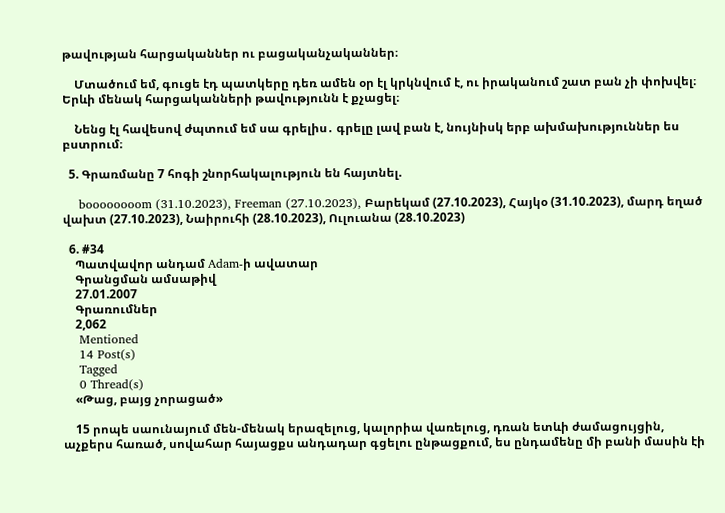թավության հարցականներ ու բացականչականներ։

    Մտածում եմ, գուցե էդ պատկերը դեռ ամեն օր էլ կրկնվում է, ու իրականում շատ բան չի փոխվել։ Երևի մենակ հարցականների թավությունն է քչացել։

    Նենց էլ հավեսով ժպտում եմ սա գրելիս․ գրելը լավ բան է, նույնիսկ երբ ախմախություններ ես բստրում։

  5. Գրառմանը 7 հոգի շնորհակալություն են հայտնել.

    boooooooom (31.10.2023), Freeman (27.10.2023), Բարեկամ (27.10.2023), Հայկօ (31.10.2023), մարդ եղած վախտ (27.10.2023), Նաիրուհի (28.10.2023), Ուլուանա (28.10.2023)

  6. #34
    Պատվավոր անդամ Adam-ի ավատար
    Գրանցման ամսաթիվ
    27.01.2007
    Գրառումներ
    2,062
    Mentioned
    14 Post(s)
    Tagged
    0 Thread(s)
    «Թաց, բայց չորացած»

    15 րոպե սաունայում մեն-մենակ երազելուց, կալորիա վառելուց, դռան ետևի ժամացույցին, աչքերս հառած, սովահար հայացքս անդադար գցելու ընթացքում, ես ընդամենը մի բանի մասին էի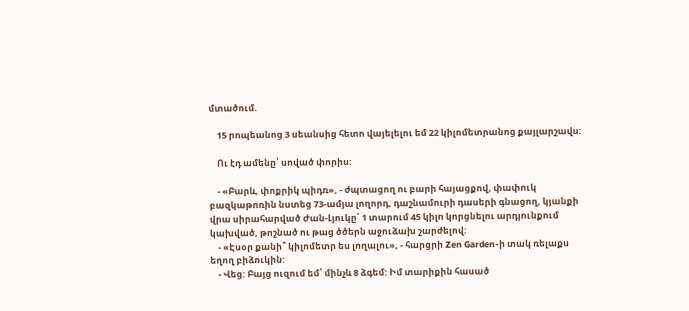մտածում.

    15 րոպեանոց 3 սեանսից հետո վայելելու եմ 22 կիլոմետրանոց քայլարշավս:

    Ու էդ ամենը՝ սոված փորիս:

    - «Բարև, փոքրիկ պիդռ», - ժպտացող ու բարի հայացքով, փափուկ բազկաթոռին նստեց 73-ամյա լողորդ, դաշնամուրի դասերի գնացող, կյանքի վրա սիրահարված Ժան-Լյուկը՝ 1 տարում 45 կիլո կորցնելու արդյունքում կախված, թոշնած ու թաց ծծերն աջուձախ շարժելով:
    - «Էսօր քանի՞ կիլոմետր ես լողալու», - հարցրի Zen Garden-ի տակ ռելաքս եղող բիձուկին:
    - Վեց: Բայց ուզում եմ՝ մինչև 8 ձգեմ: Իմ տարիքին հասած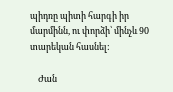պիդռը պիտի հարգի իր մարմինն, ու փորձի՝ մինչև 90 տարեկան հասնել:

    Ժան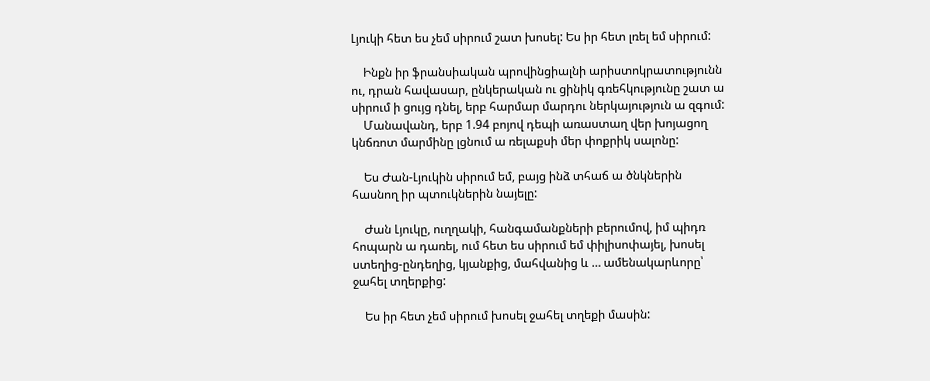Լյուկի հետ ես չեմ սիրում շատ խոսել: Ես իր հետ լռել եմ սիրում:

    Ինքն իր ֆրանսիական պրովինցիալնի արիստոկրատությունն ու, դրան հավասար, ընկերական ու ցինիկ գռեհկությունը շատ ա սիրում ի ցույց դնել, երբ հարմար մարդու ներկայություն ա զգում:
    Մանավանդ, երբ 1.94 բոյով դեպի առաստաղ վեր խոյացող կնճռոտ մարմինը լցնում ա ռելաքսի մեր փոքրիկ սալոնը:

    Ես Ժան-Լյուկին սիրում եմ, բայց ինձ տհաճ ա ծնկներին հասնող իր պտուկներին նայելը:

    Ժան Լյուկը, ուղղակի, հանգամանքների բերումով, իմ պիդռ հոպարն ա դառել, ում հետ ես սիրում եմ փիլիսոփայել, խոսել ստեղից-ընդեղից, կյանքից, մահվանից և … ամենակարևորը՝ ջահել տղերքից:

    Ես իր հետ չեմ սիրում խոսել ջահել տղեքի մասին: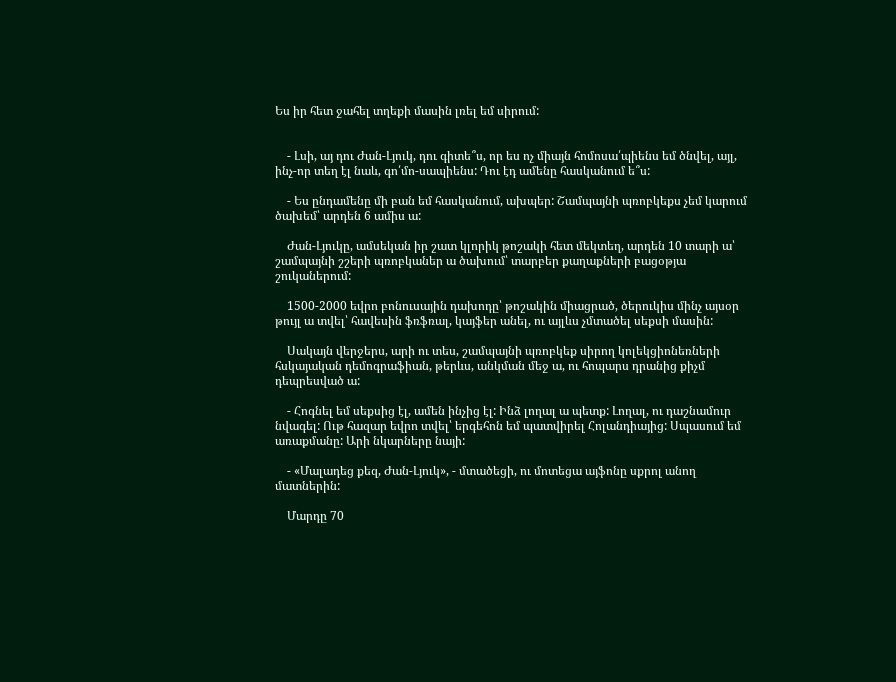Ես իր հետ ջահել տղեքի մասին լռել եմ սիրում:


    - Լսի, այ դու Ժան-Լյուկ, դու գիտե՞ս, որ ես ոչ միայն հոմոսա՛պիենս եմ ծնվել, այլ, ինչ-որ տեղ էլ նաև, գո՛մո-սապիենս: Դու էդ ամենը հասկանում ե՞ս:

    - Ես ընդամենը մի բան եմ հասկանում, ախպեր: Շամպայնի պռոբկեքս չեմ կարում ծախեմ՝ արդեն 6 ամիս ա:

    Ժան-Լյուկը, ամսեկան իր շատ կլորիկ թոշակի հետ մեկտեղ, արդեն 10 տարի ա՝ շամպայնի շշերի պռոբկաներ ա ծախում՝ տարբեր քաղաքների բացօթյա շուկաներում:

    1500-2000 եվրո բոնուսային դախոդը՝ թոշակին միացրած, ծերուկիս մինչ այսօր թույլ ա տվել՝ հավեսին ֆռֆռալ, կայֆեր անել, ու այլևս չմտածել սեքսի մասին:

    Սակայն վերջերս, արի ու տես, շամպայնի պռոբկեք սիրող կոլեկցիոնեռների հսկայական դեմոգրաֆիան, թերևս, անկման մեջ ա, ու հոպարս դրանից քիչմ դեպրեսված ա:

    - Հոգնել եմ սեքսից էլ, ամեն ինչից էլ: Ինձ լողալ ա պետք: Լողալ, ու դաշնամուր նվագել: Ութ հազար եվրո տվել՝ երգեհոն եմ պատվիրել Հոլանդիայից: Սպասում եմ առաքմանը: Արի նկարները նայի:

    - «Մալադեց քեզ, Ժան-Լյուկ», - մտածեցի, ու մոտեցա այֆոնը սքրոլ անող մատներին:

    Մարդը 70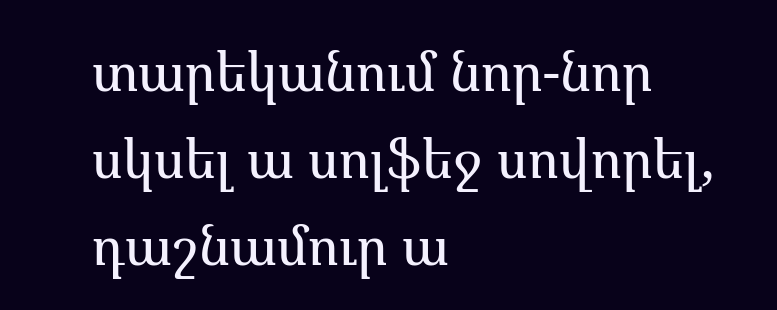տարեկանում նոր-նոր սկսել ա սոլֆեջ սովորել, դաշնամուր ա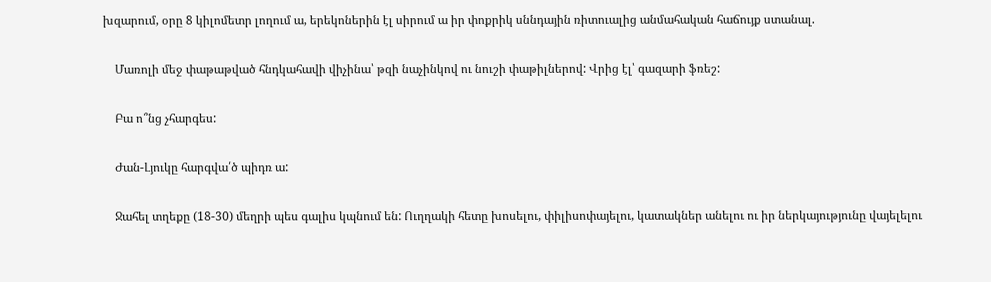խզարում, օրը 8 կիլոմետր լողում ա, երեկոներին էլ սիրում ա իր փոքրիկ սննդային ռիտուալից անմահական հաճույք ստանալ.

    Մառոլի մեջ փաթաթված հնդկահավի վիչինա՝ թզի նաչինկով ու նուշի փաթիլներով: Վրից էլ՝ գազարի ֆռեշ:

    Բա ո՞նց չհարգես:

    Ժան-Լյուկը հարգվա՛ծ պիդռ ա:

    Ջահել տղեքը (18-30) մեղրի պես գալիս կպնում են: Ուղղակի հետը խոսելու, փիլիսոփայելու, կատակներ անելու ու իր ներկայությունը վայելելու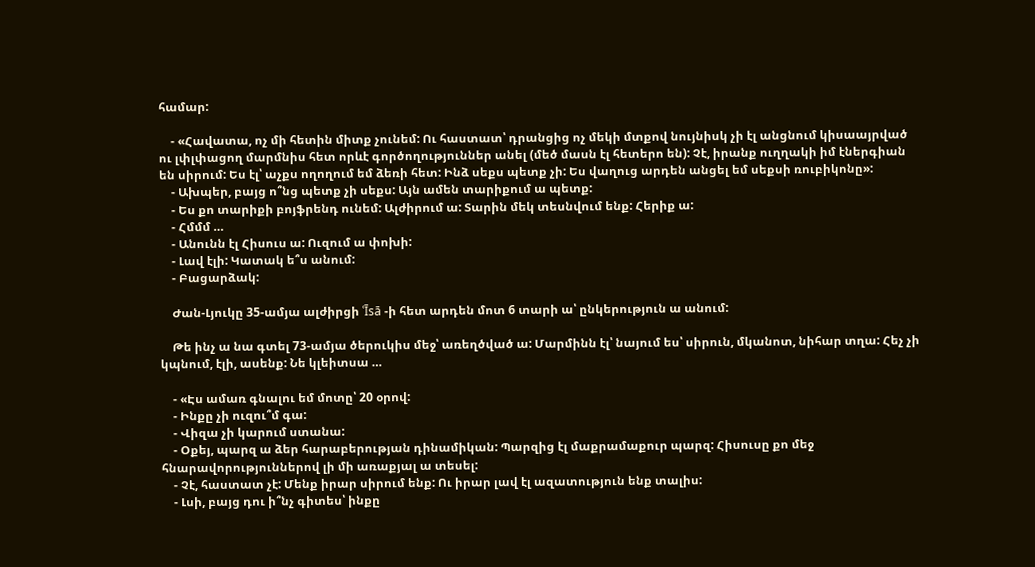համար:

    - «Հավատա, ոչ մի հետին միտք չունեմ: Ու հաստատ՝ դրանցից ոչ մեկի մտքով նույնիսկ չի էլ անցնում կիսաայրված ու լփլփացող մարմնիս հետ որևէ գործողություններ անել (մեծ մասն էլ հետերո են): Չէ, իրանք ուղղակի իմ էներգիան են սիրում: Ես էլ՝ աչքս ողողում եմ ձեռի հետ: Ինձ սեքս պետք չի: Ես վաղուց արդեն անցել եմ սեքսի ռուբիկոնը»:
    - Ախպեր, բայց ո՞նց պետք չի սեքս: Այն ամեն տարիքում ա պետք:
    - Ես քո տարիքի բոյֆրենդ ունեմ: Ալժիրում ա: Տարին մեկ տեսնվում ենք: Հերիք ա:
    - Հմմմ …
    - Անունն էլ Հիսուս ա: Ուզում ա փոխի:
    - Լավ էլի: Կատակ ե՞ս անում:
    - Բացարձակ:

    Ժան-Լյուկը 35-ամյա ալժիրցի ʿĪsā -ի հետ արդեն մոտ 6 տարի ա՝ ընկերություն ա անում:

    Թե ինչ ա նա գտել 73-ամյա ծերուկիս մեջ՝ առեղծված ա: Մարմինն էլ՝ նայում ես՝ սիրուն, մկանոտ, նիհար տղա: Հեչ չի կպնում, էլի, ասենք: Նե կլեիտսա …

    - «Էս ամառ գնալու եմ մոտը՝ 20 օրով:
    - Ինքը չի ուզու՞մ գա:
    - Վիզա չի կարում ստանա:
    - Օքեյ, պարզ ա ձեր հարաբերության դինամիկան: Պարզից էլ մաքրամաքուր պարզ: Հիսուսը քո մեջ հնարավորություններով լի մի առաքյալ ա տեսել:
    - Չէ, հաստատ չէ: Մենք իրար սիրում ենք: Ու իրար լավ էլ ազատություն ենք տալիս:
    - Լսի, բայց դու ի՞նչ գիտես՝ ինքը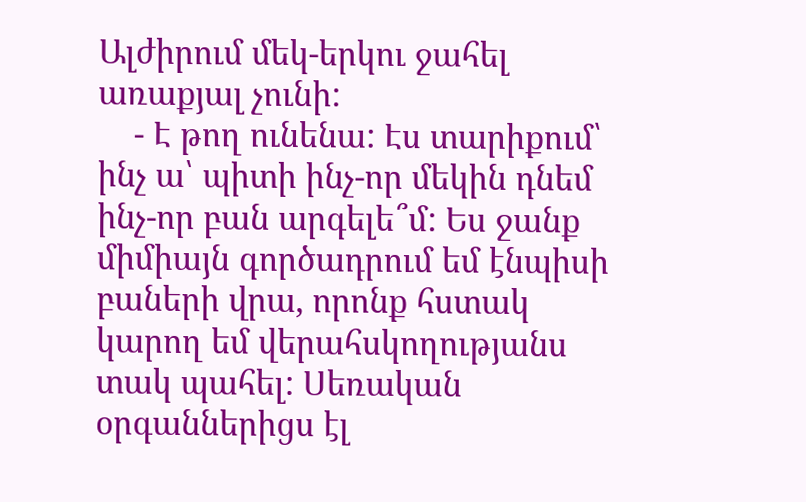Ալժիրում մեկ-երկու ջահել առաքյալ չունի:
    - Է թող ունենա: Էս տարիքում՝ ինչ ա՝ պիտի ինչ-որ մեկին դնեմ ինչ-որ բան արգելե՞մ: Ես ջանք միմիայն գործադրում եմ էնպիսի բաների վրա, որոնք հստակ կարող եմ վերահսկողությանս տակ պահել: Սեռական օրգաններիցս էլ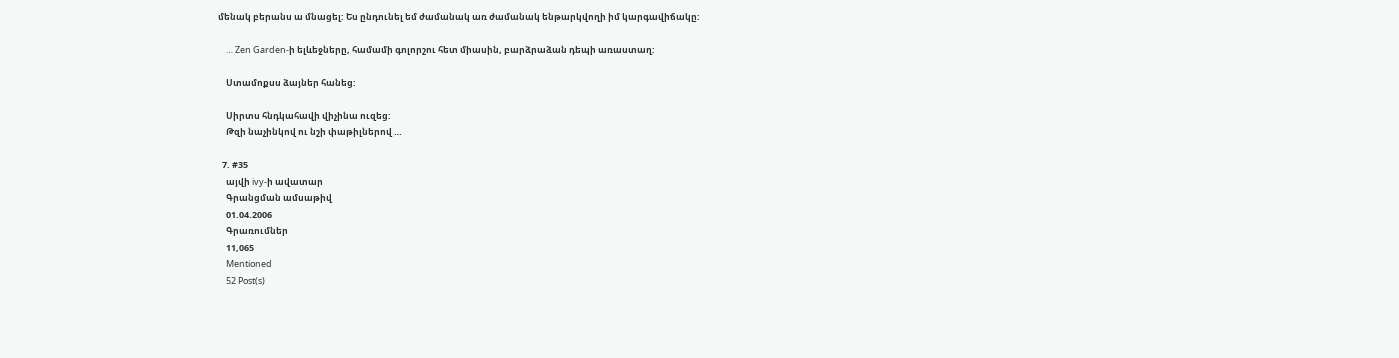մենակ բերանս ա մնացել: Ես ընդունել եմ ժամանակ առ ժամանակ ենթարկվողի իմ կարգավիճակը:

    … Zen Garden-ի ելևեջները, համամի գոլորշու հետ միասին, բարձրաձան դեպի առաստաղ:

    Ստամոքսս ձայներ հանեց:

    Սիրտս հնդկահավի վիչինա ուզեց:
    Թզի նաչինկով ու նշի փաթիլներով …

  7. #35
    այվի ivy-ի ավատար
    Գրանցման ամսաթիվ
    01.04.2006
    Գրառումներ
    11,065
    Mentioned
    52 Post(s)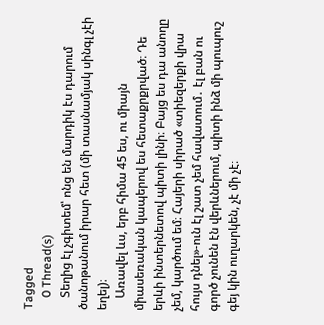Tagged
    0 Thread(s)
    Տեղից էլ չգիտեմ՝ ոնց են մարդիկ էս դարում ծանոթանում իրար հետ (մի տասնամյակ սինգլ չէի եղել)։
    Առավել ևս, երբ հիմա 45 ես, ու միայն միասեռական կապերով ես հետաքրքրված։ Դե երևի ինտերնետով պիտի լինի։ Բայց ես դա անողը չեմ, կարծում եմ։ Հայերի սիրած «տիեզերքի վրա հույս դնել»-ուն էլ շատ չեմ հավատում․ էլ բան ու գործ չունեն էն վերևներում, պիտի ինձ մի պուպուշ գեյ կին ուղարկեն, չէ մի չէ։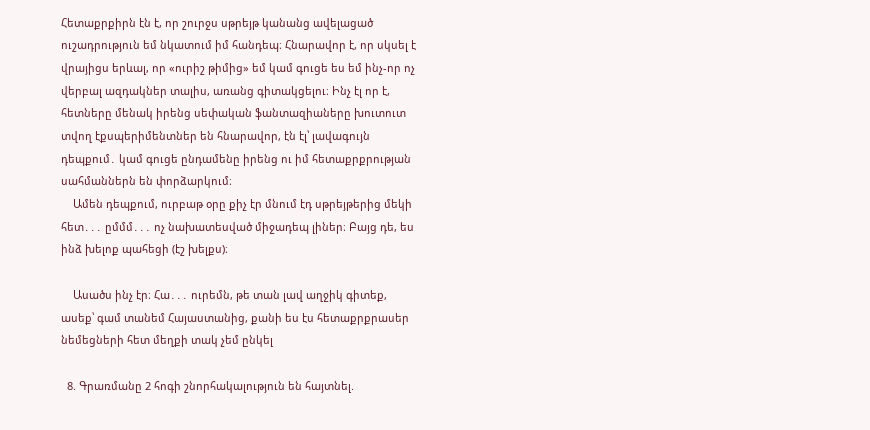Հետաքրքիրն էն է, որ շուրջս սթրեյթ կանանց ավելացած ուշադրություն եմ նկատում իմ հանդեպ։ Հնարավոր է, որ սկսել է վրայիցս երևալ, որ «ուրիշ թիմից» եմ կամ գուցե ես եմ ինչ-որ ոչ վերբալ ազդակներ տալիս, առանց գիտակցելու։ Ինչ էլ որ է, հետները մենակ իրենց սեփական ֆանտազիաները խուտուտ տվող էքսպերիմենտներ են հնարավոր, էն էլ՝ լավագույն դեպքում․ կամ գուցե ընդամենը իրենց ու իմ հետաքրքրության սահմաններն են փորձարկում։
    Ամեն դեպքում, ուրբաթ օրը քիչ էր մնում էդ սթրեյթերից մեկի հետ․․․ ըմմմ․․․ ոչ նախատեսված միջադեպ լիներ։ Բայց դե, ես ինձ խելոք պահեցի (էշ խելքս)։

    Ասածս ինչ էր։ Հա․․․ ուրեմն, թե տան լավ աղջիկ գիտեք, ասեք՝ գամ տանեմ Հայաստանից, քանի ես էս հետաքրքրասեր նեմեցների հետ մեղքի տակ չեմ ընկել

  8. Գրառմանը 2 հոգի շնորհակալություն են հայտնել.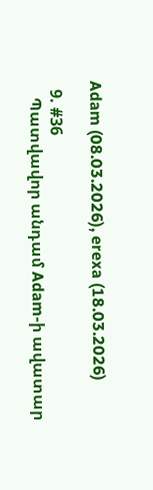Adam (08.03.2026), erexa (18.03.2026)

  9. #36
    Պատվավոր անդամ Adam-ի ավատար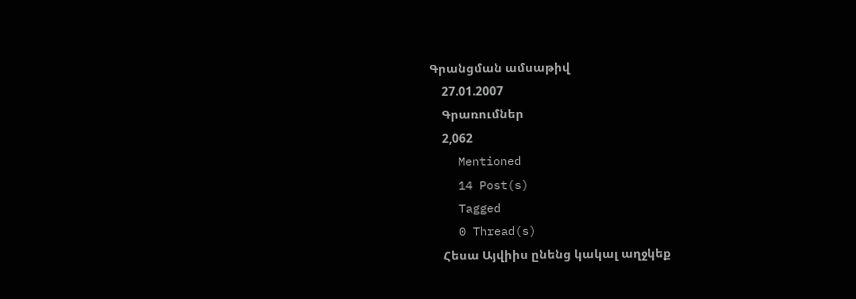Գրանցման ամսաթիվ
    27.01.2007
    Գրառումներ
    2,062
    Mentioned
    14 Post(s)
    Tagged
    0 Thread(s)
    Հեսա Այվիիս ընենց կակալ աղջկեք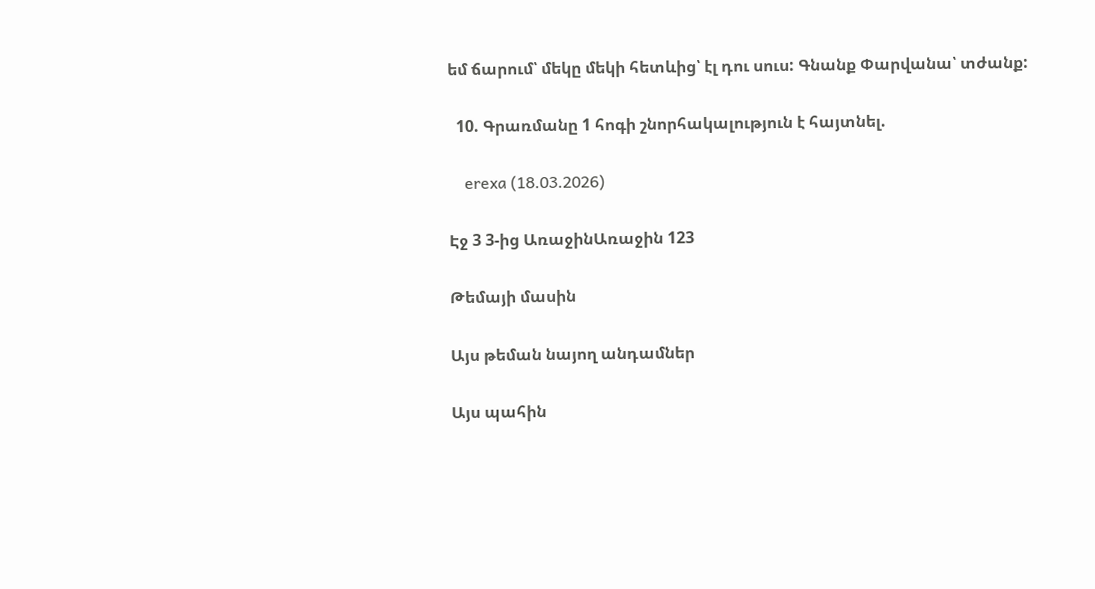եմ ճարում՝ մեկը մեկի հետևից՝ էլ դու սուս: Գնանք Փարվանա՝ տժանք:

  10. Գրառմանը 1 հոգի շնորհակալություն է հայտնել.

    erexa (18.03.2026)

Էջ 3 3-ից ԱռաջինԱռաջին 123

Թեմայի մասին

Այս թեման նայող անդամներ

Այս պահին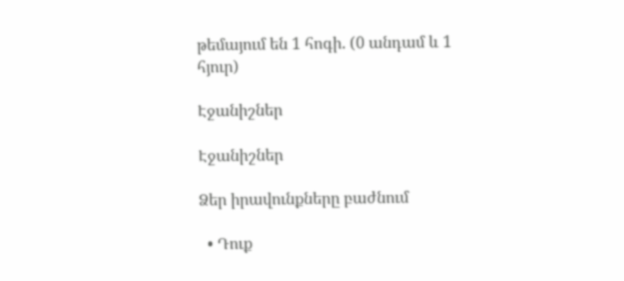թեմայում են 1 հոգի. (0 անդամ և 1 հյուր)

Էջանիշներ

Էջանիշներ

Ձեր իրավունքները բաժնում

  • Դուք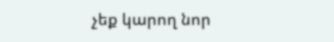չեք կարող նոր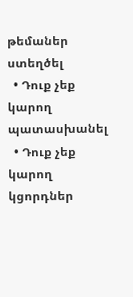թեմաներ ստեղծել
  • Դուք չեք կարող պատասխանել
  • Դուք չեք կարող կցորդներ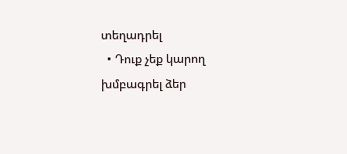տեղադրել
  • Դուք չեք կարող խմբագրել ձեր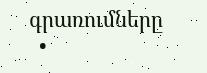գրառումները
  •